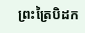ព្រះត្រៃបិដក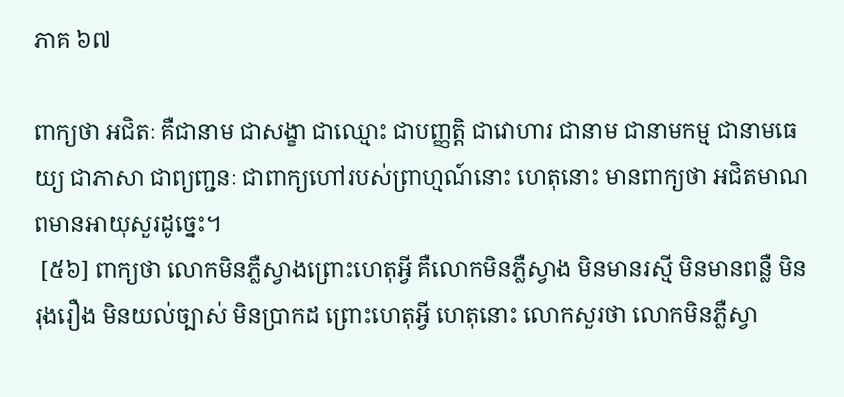ភាគ ៦៧

ពាក្យថា អជិតៈ គឺជានាម ជាសង្ខា ជាឈ្មោះ ជាបញ្ញត្តិ ជាវោហារ ជានាម ជានាមកម្ម ជានាមធេយ្យ ជាភាសា ជាព្យញ្ជនៈ ជាពាក្យហៅរបស់ព្រាហ្មណ៍នោះ ហេតុនោះ មានពាក្យថា អជិតមាណពមានអាយុសួរដូច្នេះ។
 [៥៦] ពាក្យថា លោកមិនភ្លឺស្វាងព្រោះហេតុអ្វី គឺលោកមិនភ្លឺស្វាង មិនមានរស្មី មិនមានពន្លឺ មិនរុងរឿង មិនយល់ច្បាស់ មិនប្រាកដ ព្រោះហេតុអ្វី ហេតុនោះ លោកសួរថា លោកមិនភ្លឺស្វា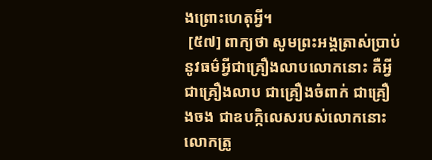ងព្រោះហេតុអ្វី។
 [៥៧] ពាក្យថា សូមព្រះអង្គត្រាស់ប្រាប់នូវធម៌អ្វីជាគ្រឿងលាបលោកនោះ គឺអ្វីជាគ្រឿងលាប ជាគ្រឿងចំពាក់ ជាគ្រឿងចង ជាឧបក្កិលេសរបស់លោកនោះ លោកត្រូ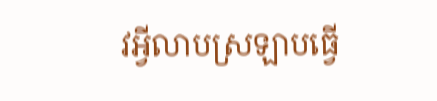វអ្វីលាបស្រឡាបធើ្វ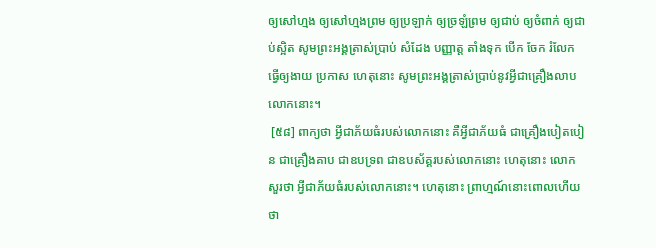ឲ្យសៅហ្មង ឲ្យសៅហ្មងព្រម ឲ្យប្រឡាក់ ឲ្យច្រឡំព្រម ឲ្យជាប់ ឲ្យចំពាក់ ឲ្យជាប់ស្អិត សូមព្រះអង្គត្រាស់ប្រាប់ សំដែង បញ្ញាត្ត តាំងទុក បើក ចែក រំលែក ធើ្វឲ្យងាយ ប្រកាស ហេតុនោះ សូមព្រះអង្គត្រាស់ប្រាប់នូវអ្វីជាគ្រឿងលាបលោកនោះ។
 [៥៨] ពាក្យថា អ្វីជាភ័យធំរបស់លោកនោះ គឺអ្វីជាភ័យធំ ជាគ្រឿងបៀតបៀន ជាគ្រឿងគាប ជាឧបទ្រព ជាឧបស័គ្គរបស់លោកនោះ ហេតុនោះ លោកសួរថា អ្វីជាភ័យធំរបស់លោកនោះ។ ហេតុនោះ ព្រាហ្មណ៍នោះពោលហើយថា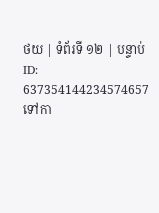ថយ | ទំព័រទី ១២ | បន្ទាប់
ID: 637354144234574657
ទៅកា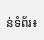ន់ទំព័រ៖